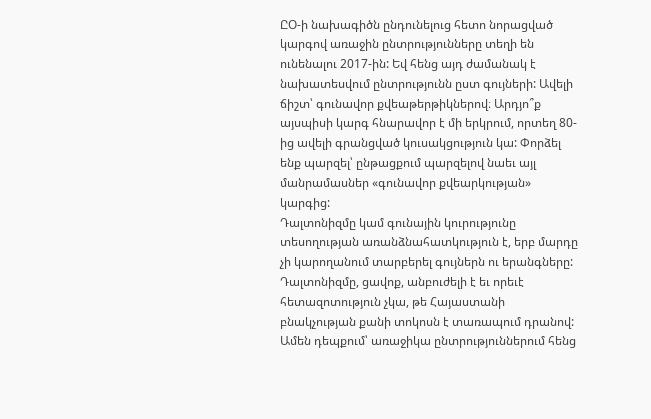ԸՕ-ի նախագիծն ընդունելուց հետո նորացված կարգով առաջին ընտրությունները տեղի են ունենալու 2017-ին: Եվ հենց այդ ժամանակ է նախատեսվում ընտրությունն ըստ գույների: Ավելի ճիշտ՝ գունավոր քվեաթերթիկներով։ Արդյո՞ք այսպիսի կարգ հնարավոր է մի երկրում, որտեղ 80-ից ավելի գրանցված կուսակցություն կա: Փորձել ենք պարզել՝ ընթացքում պարզելով նաեւ այլ մանրամասներ «գունավոր քվեարկության» կարգից:
Դալտոնիզմը կամ գունային կուրությունը տեսողության առանձնահատկություն է, երբ մարդը չի կարողանում տարբերել գույներն ու երանգները: Դալտոնիզմը, ցավոք, անբուժելի է եւ որեւէ հետազոտություն չկա, թե Հայաստանի բնակչության քանի տոկոսն է տառապում դրանով: Ամեն դեպքում՝ առաջիկա ընտրություններում հենց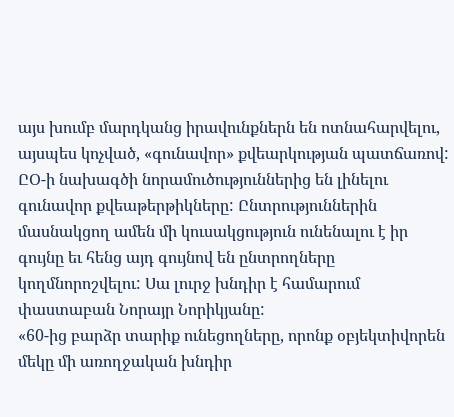այս խումբ մարդկանց իրավունքներն են ոտնահարվելու, այսպես կոչված, «գունավոր» քվեարկության պատճառով: ԸՕ-ի նախագծի նորամուծություններից են լինելու գունավոր քվեաթերթիկները: Ընտրություններին մասնակցող ամեն մի կուսակցություն ունենալու է իր գույնը եւ հենց այդ գույնով են ընտրողները կողմնորոշվելու: Սա լուրջ խնդիր է համարում փաստաբան Նորայր Նորիկյանը:
«60-ից բարձր տարիք ունեցողները, որոնք օբյեկտիվորեն մեկը մի առողջական խնդիր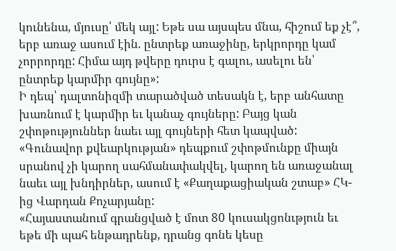կունենա, մյուսը՝ մեկ այլ: Եթե սա այսպես մնա, հիշում եք չէ՞, երբ առաջ ասում էին. ընտրեք առաջինը, երկրորդը կամ չորրորդը: Հիմա այդ թվերը դուրս է գալու, ասելու են՝ ընտրեք կարմիր գույնը»:
Ի դեպ՝ դալտոնիզմի տարածված տեսակն է, երբ անհատը խառնում է կարմիր եւ կանաչ գույները: Բայց կան շփոթություններ նաեւ այլ գույների հետ կապված: «Գունավոր քվեարկության» դեպքում շփոթմունքը միայն սրանով չի կարող սահմանափակվել, կարող են առաջանալ նաեւ այլ խնդիրներ, ասում է «Քաղաքացիական շտաբ» ՀԿ-ից Վարդան Քոչարյանը:
«Հայաստանում գրանցված է մոտ 80 կուսակցոնւթյուն եւ եթե մի պահ ենթադրենք, դրանց գոնե կեսը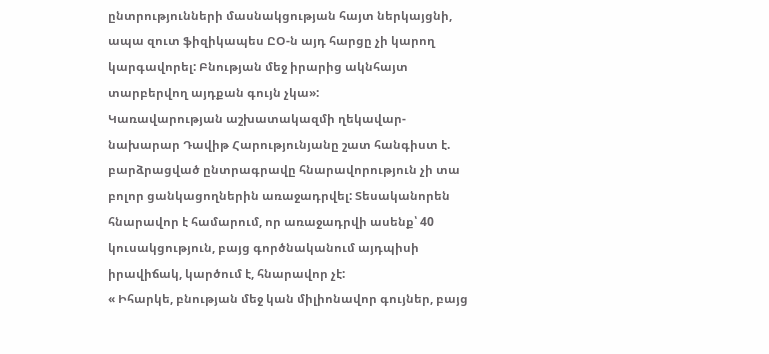ընտրությունների մասնակցության հայտ ներկայցնի, ապա զուտ ֆիզիկապես ԸՕ-ն այդ հարցը չի կարող կարգավորել: Բնության մեջ իրարից ակնհայտ տարբերվող այդքան գույն չկա»:
Կառավարության աշխատակազմի ղեկավար-նախարար Դավիթ Հարությունյանը շատ հանգիստ է. բարձրացված ընտրագրավը հնարավորություն չի տա բոլոր ցանկացողներին առաջադրվել: Տեսականորեն հնարավոր է համարում, որ առաջադրվի ասենք՝ 40 կուսակցություն, բայց գործնականում այդպիսի իրավիճակ, կարծում է, հնարավոր չէ:
« Իհարկե, բնության մեջ կան միլիոնավոր գույներ, բայց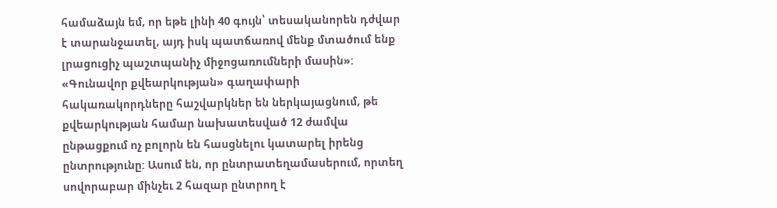համաձայն եմ, որ եթե լինի 40 գույն՝ տեսականորեն դժվար է տարանջատել, այդ իսկ պատճառով մենք մտածում ենք լրացուցիչ պաշտպանիչ միջոցառումների մասին»:
«Գունավոր քվեարկության» գաղափարի հակառակորդները հաշվարկներ են ներկայացնում, թե քվեարկության համար նախատեսված 12 ժամվա ընթացքում ոչ բոլորն են հասցնելու կատարել իրենց ընտրությունը: Ասում են, որ ընտրատեղամասերում, որտեղ սովորաբար մինչեւ 2 հազար ընտրող է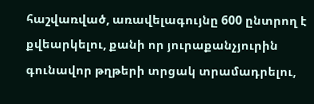հաշվառված, առավելագույնը 600 ընտրող է քվեարկելու, քանի որ յուրաքանչյուրին գունավոր թղթերի տրցակ տրամադրելու,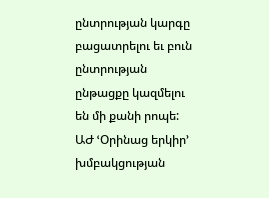ընտրության կարգը բացատրելու եւ բուն ընտրության ընթացքը կազմելու են մի քանի րոպե: ԱԺ ՙՕրինաց երկիր՚ խմբակցության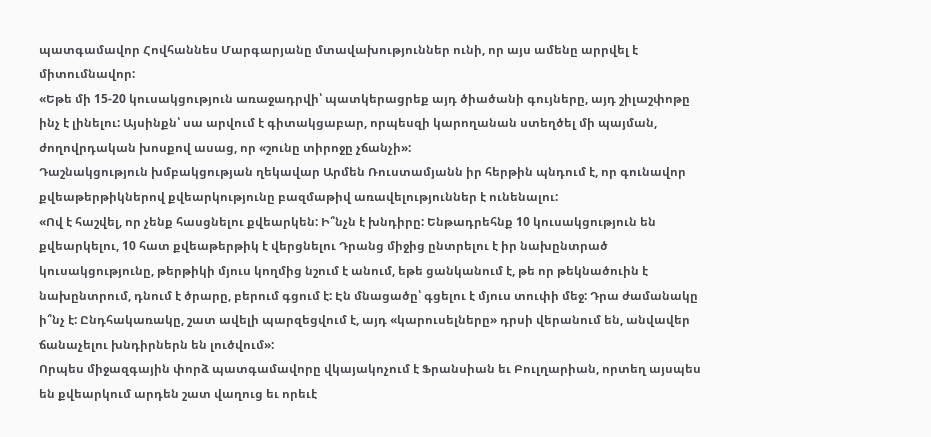պատգամավոր Հովհաննես Մարգարյանը մտավախություններ ունի, որ այս ամենը արրվել է միտումնավոր:
«Եթե մի 15-20 կուսակցություն առաջադրվի՝ պատկերացրեք այդ ծիածանի գույները, այդ շիլաշփոթը ինչ է լինելու: Այսինքն՝ սա արվում է գիտակցաբար, որպեսզի կարողանան ստեղծել մի պայման, ժողովրդական խոսքով ասաց, որ «շունը տիրոջը չճանչի»:
Դաշնակցություն խմբակցության ղեկավար Արմեն Ռուստամյանն իր հերթին պնդում է, որ գունավոր քվեաթերթիկներով քվեարկությունը բազմաթիվ առավելություններ է ունենալու:
«Ով է հաշվել, որ չենք հասցնելու քվեարկեն: Ի՞նչն է խնդիրը: Ենթադրեհնք 10 կուսակցություն են քվեարկելու, 10 հատ քվեաթերթիկ է վերցնելու Դրանց միջից ընտրելու է իր նախընտրած կուսակցությունը, թերթիկի մյուս կողմից նշում է անում, եթե ցանկանում է, թե որ թեկնածուին է նախընտրում, դնում է ծրարը, բերում գցում է: Էն մնացածը՝ գցելու է մյուս տուփի մեջ: Դրա ժամանակը ի՞նչ է: Ընդհակառակը, շատ ավելի պարզեցվում է, այդ «կարուսելները» դրսի վերանում են, անվավեր ճանաչելու խնդիրներն են լուծվում»:
Որպես միջազգային փորձ պատգամավորը վկայակոչում է Ֆրանսիան եւ Բուլղարիան, որտեղ այսպես են քվեարկում արդեն շատ վաղուց եւ որեւէ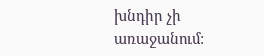խնդիր չի առաջանում: